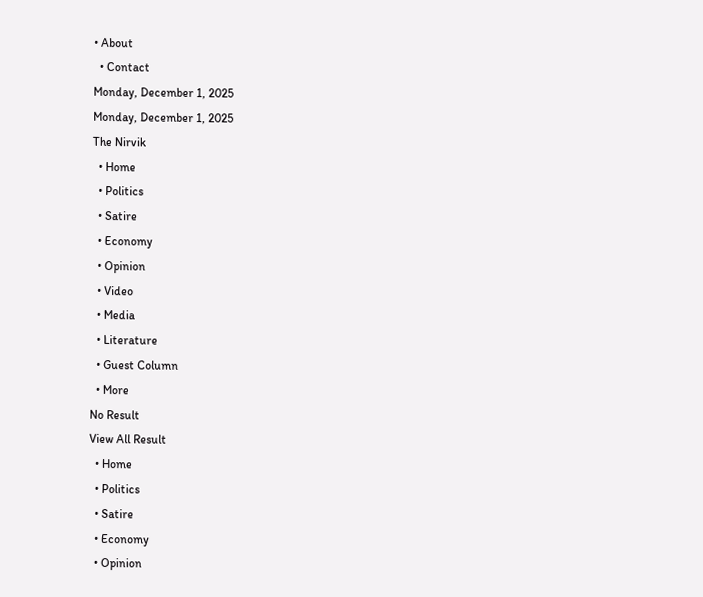• About
  • Contact
Monday, December 1, 2025
Monday, December 1, 2025
The Nirvik
  • Home
  • Politics
  • Satire
  • Economy
  • Opinion
  • Video
  • Media
  • Literature
  • Guest Column
  • More
No Result
View All Result
  • Home
  • Politics
  • Satire
  • Economy
  • Opinion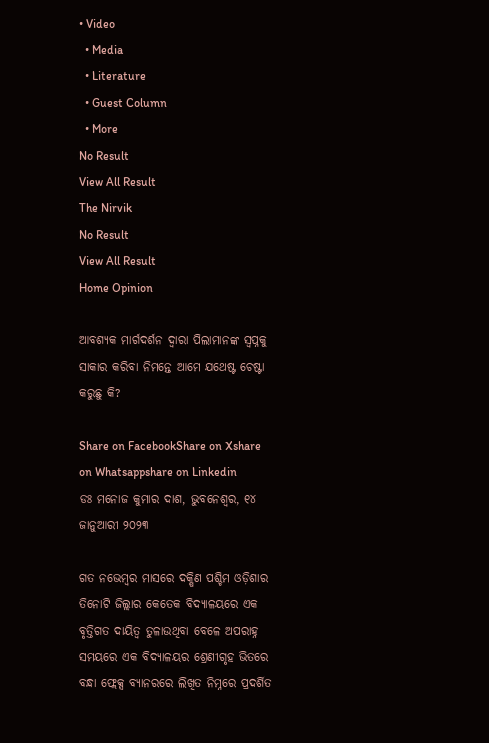• Video
  • Media
  • Literature
  • Guest Column
  • More
No Result
View All Result
The Nirvik
No Result
View All Result
Home Opinion

ଆବଶ୍ୟକ ମାର୍ଗଦର୍ଶନ ଦ୍ୱାରା ପିଲାମାନଙ୍କ ସ୍ୱପ୍ନକୁ ସାକାର କରିବା ନିମନ୍ତେ ଆମେ ଯଥେଷ୍ଟ ଚେଷ୍ଟା କରୁଛୁ କି?

Share on FacebookShare on Xshare on Whatsappshare on Linkedin
ଡଃ ମନୋଜ କୁମାର ଦାଶ, ଭୁବନେଶ୍ୱର, ୧୪ ଜାନୁଆରୀ ୨୦୨୩

ଗତ ନଭେମ୍ବର ମାସରେ ଦକ୍ଷିଣ ପଶ୍ଚିମ ଓଡ଼ିଶାର ତିନୋଟି ଜିଲ୍ଲାର କେତେକ ବିଦ୍ୟାଳୟରେ ଏକ ବୃତ୍ତିଗତ ଦାୟିତ୍ୱ ତୁଳାଉଥିବା ବେଳେ ଅପରାହ୍ନ ସମୟରେ ଏକ ବିଦ୍ୟାଳୟର ଶ୍ରେଣୀଗୃହ ଭିତରେ ବନ୍ଧା ଫ୍ଲେକ୍ସ ବ୍ୟାନରରେ ଲିଖିତ ନିମ୍ନରେ ପ୍ରଦର୍ଶିତ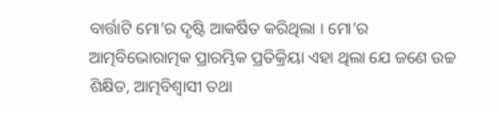ବାର୍ତ୍ତାଟି ମୋ’ର ଦୃଷ୍ଟି ଆକର୍ଷିତ କରିଥିଲା । ମୋ’ର ଆତ୍ମବିଭୋରାତ୍ମକ ପ୍ରାରମ୍ଭିକ ପ୍ରତିକ୍ରିୟା ଏହା ଥିଲା ଯେ ଜଣେ ଉଚ୍ଚ ଶିକ୍ଷିତ, ଆତ୍ମବିଶ୍ଵାସୀ ତଥା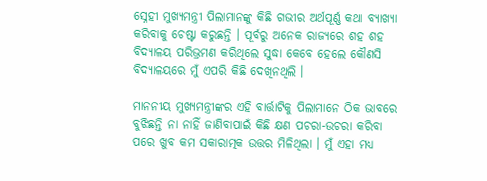ସ୍ନେହୀ ମୁଖ୍ୟମନ୍ତ୍ରୀ ପିଲାମାନଙ୍କୁ କିଛି ଗଭୀର ଅର୍ଥପୂର୍ଣ୍ଣ କଥା ବ୍ୟାଖ୍ୟା କରିବାକୁ ଚେଷ୍ଟା କରୁଛନ୍ତି । ପୂର୍ବରୁ ଅନେକ ରାଜ୍ୟରେ ଶହ ଶହ ବିଦ୍ୟାଳୟ ପରିଭ୍ରମଣ କରିଥିଲେ ସୁଦ୍ଧା କେବେ ହେଲେ କୌଣସି ବିଦ୍ୟାଳୟରେ ମୁଁ ଏପରି କିଛି ଦେଖିନଥିଲି ।

ମାନନୀୟ ମୁଖ୍ୟମନ୍ତ୍ରୀଙ୍କର ଏହି ବାର୍ତ୍ତାଟିକୁ ପିଲାମାନେ ଠିକ ଭାବରେ ବୁଝିଛନ୍ତି ନା ନାହିଁ ଜାଣିବାପାଇଁ କିଛି କ୍ଷଣ ପଚରା-ଉଚରା କରିବା ପରେ ଖୁବ କମ ସକାରାତ୍ମକ ଉତ୍ତର ମିଳିଥିଲା । ମୁଁ ଏହା ମଧ୍ୟ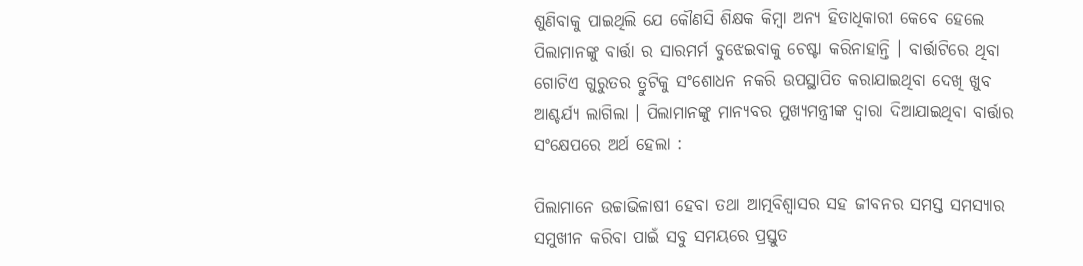ଶୁଣିବାକୁ ପାଇଥିଲି ଯେ କୌଣସି ଶିକ୍ଷକ କିମ୍ବା ଅନ୍ୟ ହିତାଧିକାରୀ କେବେ ହେଲେ ପିଲାମାନଙ୍କୁ ବାର୍ତ୍ତା ର ସାରମର୍ମ ବୁଝେଇବାକୁ ଚେଷ୍ଟା କରିନାହାନ୍ତି । ବାର୍ତ୍ତାଟିରେ ଥିବା ଗୋଟିଏ ଗୁରୁତର ତ୍ରୁଟିକୁ ସଂଶୋଧନ ନକରି ଉପସ୍ଥାପିତ କରାଯାଇଥିବା ଦେଖି ଖୁବ ଆଶ୍ଚର୍ଯ୍ୟ ଲାଗିଲା । ପିଲାମାନଙ୍କୁ ମାନ୍ୟବର ମୁଖ୍ୟମନ୍ତ୍ରୀଙ୍କ ଦ୍ୱାରା ଦିଆଯାଇଥିବା ବାର୍ତ୍ତାର ସଂକ୍ଷେପରେ ଅର୍ଥ ହେଲା :

ପିଲାମାନେ ଉଚ୍ଚାଭିଳାଷୀ ହେବା ତଥା ଆତ୍ମବିଶ୍ୱାସର ସହ ଜୀବନର ସମସ୍ତ ସମସ୍ୟାର ସମୁଖୀନ କରିବା ପାଇଁ ସବୁ ସମୟରେ ପ୍ରସ୍ତୁତ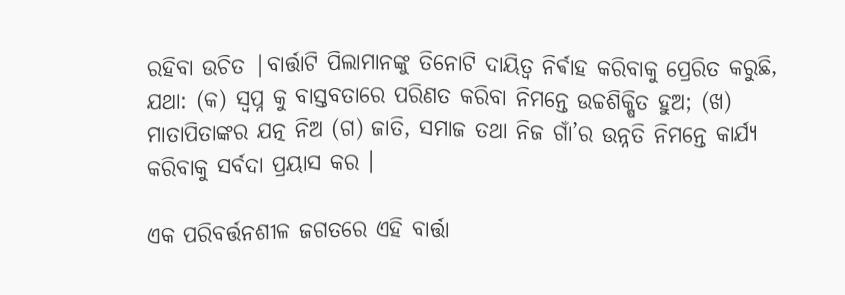ରହିବା ଉଚିତ |ବାର୍ତ୍ତାଟି ପିଲାମାନଙ୍କୁ ତିନୋଟି ଦାୟିତ୍ୱ ନିର୍ଵାହ କରିବାକୁ ପ୍ରେରିତ କରୁଛି, ଯଥା: (କ) ସ୍ବପ୍ନ କୁ ବାସ୍ତବତାରେ ପରିଣତ କରିବା ନିମନ୍ତେ ଉଚ୍ଚଶିକ୍ଷିତ ହୁଅ; (ଖ) ମାତାପିତାଙ୍କର ଯତ୍ନ ନିଅ (ଗ) ଜାତି, ସମାଜ ତଥା ନିଜ ଗାଁ’ର ଉନ୍ନତି ନିମନ୍ତେ କାର୍ଯ୍ୟ କରିବାକୁ ସର୍ବଦା ପ୍ରୟାସ କର ।

ଏକ ପରିବର୍ତ୍ତନଶୀଳ ଜଗତରେ ଏହି ବାର୍ତ୍ତା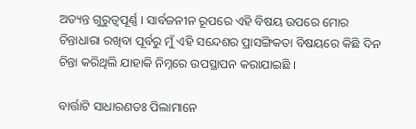ଅତ୍ୟନ୍ତ ଗୁରୁତ୍ୱପୂର୍ଣ୍ଣ । ସାର୍ବଜନୀନ ରୂପରେ ଏହି ବିଷୟ ଉପରେ ମୋର ଚିନ୍ତାଧାରା ରଖିବା ପୂର୍ବରୁ ମୁଁ ଏହି ସନ୍ଦେଶର ପ୍ରାସଙ୍ଗିକତା ବିଷୟରେ କିଛି ଦିନ ଚିନ୍ତା କରିଥିଲି ଯାହାକି ନିମ୍ନରେ ଉପସ୍ଥାପନ କରାଯାଇଛି ।

ବାର୍ତ୍ତାଟି ସାଧାରଣତଃ ପିଲାମାନେ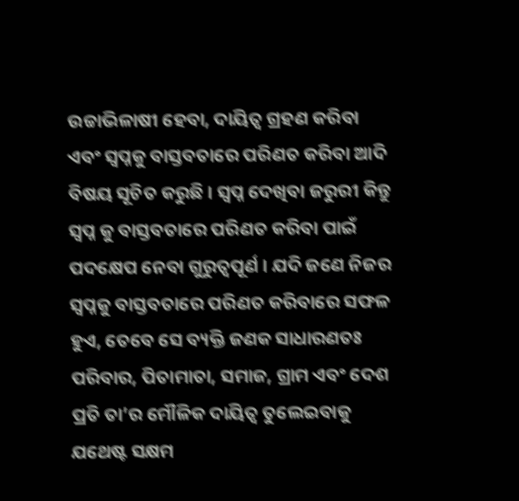ଉଚ୍ଚାଭିଳାଷୀ ହେବା, ଦାୟିତ୍ୱ ଗ୍ରହଣ କରିବା ଏବଂ ସ୍ବପ୍ନକୁ ବାସ୍ତବତାରେ ପରିଣତ କରିବା ଆଦି ବିଷୟ ସୂଚିତ କରୁଛି । ସ୍ବପ୍ନ ଦେଖିବା ଜରୁରୀ କିନ୍ତୁ ସ୍ବପ୍ନ କୁ ବାସ୍ତବତାରେ ପରିଣତ କରିବା ପାଇଁ ପଦକ୍ଷେପ ନେବା ଗୁରୁତ୍ୱପୂର୍ଣ । ଯଦି ଜଣେ ନିଜର ସ୍ୱପ୍ନକୁ ବାସ୍ତବତାରେ ପରିଣତ କରିବାରେ ସଫଳ ହୁଏ, ତେବେ ସେ ବ୍ୟକ୍ତି ଜଣକ ସାଧାରଣତଃ ପରିବାର, ପିତାମାତା, ସମାଜ, ଗ୍ରାମ ଏବଂ ଦେଶ ପ୍ରତି ତା’ର ମୌଳିକ ଦାୟିତ୍ୱ ତୁଲେଇବାକୁ ଯଥେଷ୍ଟ ସକ୍ଷମ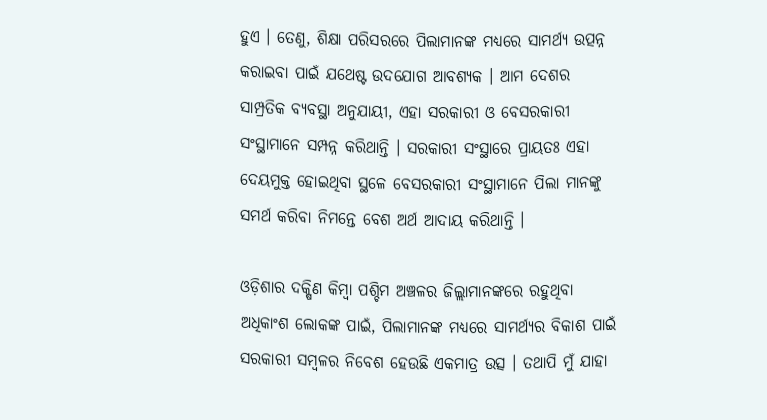ହୁଏ । ତେଣୁ, ଶିକ୍ଷା ପରିସରରେ ପିଲାମାନଙ୍କ ମଧ୍ୟରେ ସାମର୍ଥ୍ୟ ଉତ୍ପନ୍ନ କରାଇବା ପାଇଁ ଯଥେଷ୍ଟ ଉଦଯୋଗ ଆବଶ୍ୟକ । ଆମ ଦେଶର ସାମ୍ପ୍ରତିକ ବ୍ୟବସ୍ଥା ଅନୁଯାୟୀ, ଏହା ସରକାରୀ ଓ ବେସରକାରୀ ସଂସ୍ଥାମାନେ ସମ୍ପନ୍ନ କରିଥାନ୍ତି । ସରକାରୀ ସଂସ୍ଥାରେ ପ୍ରାୟତଃ ଏହା ଦେୟମୁକ୍ତ ହୋଇଥିବା ସ୍ଥଳେ ବେସରକାରୀ ସଂସ୍ଥାମାନେ ପିଲା ମାନଙ୍କୁ ସମର୍ଥ କରିବା ନିମନ୍ତେ ବେଶ ଅର୍ଥ ଆଦାୟ କରିଥାନ୍ତି ।

ଓଡ଼ିଶାର ଦକ୍ଷିଣ କିମ୍ବା ପଶ୍ଚିମ ଅଞ୍ଚଳର ଜିଲ୍ଲାମାନଙ୍କରେ ରହୁଥିବା ଅଧିକାଂଶ ଲୋକଙ୍କ ପାଇଁ, ପିଲାମାନଙ୍କ ମଧ୍ୟରେ ସାମର୍ଥ୍ୟର ବିକାଶ ପାଇଁ ସରକାରୀ ସମ୍ବଳର ନିବେଶ ହେଉଛି ଏକମାତ୍ର ଉତ୍ସ । ତଥାପି ମୁଁ ଯାହା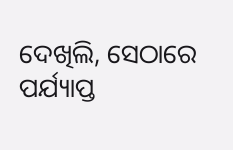ଦେଖିଲି, ସେଠାରେ ପର୍ଯ୍ୟାପ୍ତ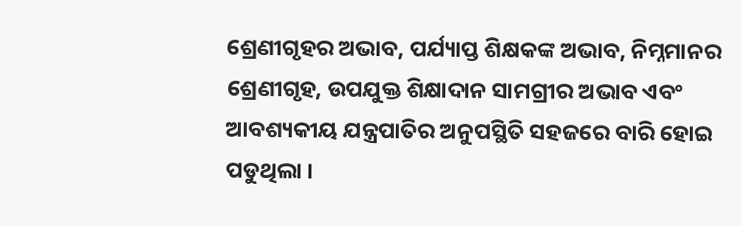ଶ୍ରେଣୀଗୃହର ଅଭାବ, ପର୍ଯ୍ୟାପ୍ତ ଶିକ୍ଷକଙ୍କ ଅଭାବ, ନିମ୍ନମାନର ଶ୍ରେଣୀଗୃହ, ଉପଯୁକ୍ତ ଶିକ୍ଷାଦାନ ସାମଗ୍ରୀର ଅଭାବ ଏବଂ ଆବଶ୍ୟକୀୟ ଯନ୍ତ୍ରପାତିର ଅନୁପସ୍ଥିତି ସହଜରେ ବାରି ହୋଇ ପଡୁଥିଲା ।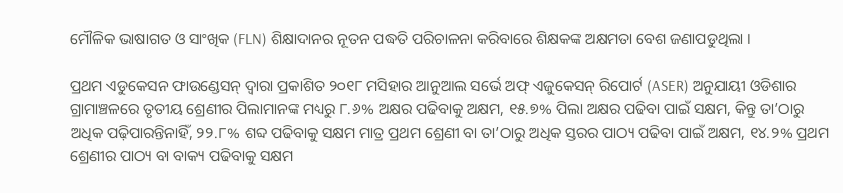ମୌଳିକ ଭାଷାଗତ ଓ ସାଂଖିକ (FLN) ଶିକ୍ଷାଦାନର ନୂତନ ପଦ୍ଧତି ପରିଚାଳନା କରିବାରେ ଶିକ୍ଷକଙ୍କ ଅକ୍ଷମତା ବେଶ ଜଣାପଡୁଥିଲା ।

ପ୍ରଥମ ଏଡୁକେସନ ଫାଉଣ୍ଡେସନ୍ ଦ୍ୱାରା ପ୍ରକାଶିତ ୨୦୧୮ ମସିହାର ଆନୁଆଲ ସର୍ଭେ ଅଫ୍ ଏଜୁକେସନ୍ ରିପୋର୍ଟ (ASER) ଅନୁଯାୟୀ ଓଡିଶାର ଗ୍ରାମାଞ୍ଚଳରେ ତୃତୀୟ ଶ୍ରେଣୀର ପିଲାମାନଙ୍କ ମଧ୍ୟରୁ ୮.୬% ଅକ୍ଷର ପଢିବାକୁ ଅକ୍ଷମ, ୧୫.୭% ପିଲା ଅକ୍ଷର ପଢିବା ପାଇଁ ସକ୍ଷମ, କିନ୍ତୁ ତା’ଠାରୁ ଅଧିକ ପଢ଼ିପାରନ୍ତିନାହିଁ, ୨୨.୮% ଶବ୍ଦ ପଢିବାକୁ ସକ୍ଷମ ମାତ୍ର ପ୍ରଥମ ଶ୍ରେଣୀ ବା ତା’ଠାରୁ ଅଧିକ ସ୍ତରର ପାଠ୍ୟ ପଢିବା ପାଇଁ ଅକ୍ଷମ, ୧୪.୨% ପ୍ରଥମ ଶ୍ରେଣୀର ପାଠ୍ୟ ବା ବାକ୍ୟ ପଢିବାକୁ ସକ୍ଷମ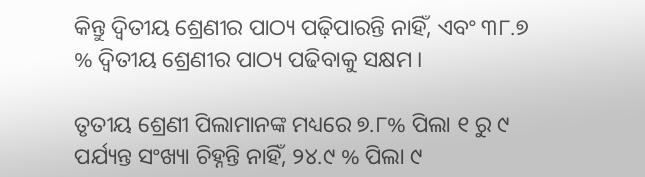କିନ୍ତୁ ଦ୍ଵିତୀୟ ଶ୍ରେଣୀର ପାଠ୍ୟ ପଢ଼ିପାରନ୍ତି ନାହିଁ, ଏବଂ ୩୮.୭ % ଦ୍ଵିତୀୟ ଶ୍ରେଣୀର ପାଠ୍ୟ ପଢିବାକୁ ସକ୍ଷମ ।

ତୃତୀୟ ଶ୍ରେଣୀ ପିଲାମାନଙ୍କ ମଧ୍ୟରେ ୭.୮% ପିଲା ୧ ରୁ ୯ ପର୍ଯ୍ୟନ୍ତ ସଂଖ୍ୟା ଚିହ୍ନନ୍ତି ନାହିଁ, ୨୪.୯ % ପିଲା ୯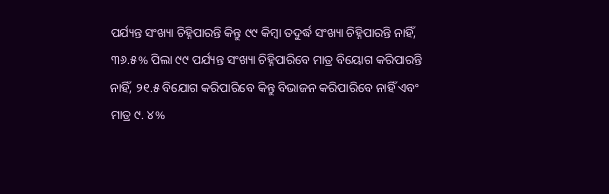ପର୍ଯ୍ୟନ୍ତ ସଂଖ୍ୟା ଚିହ୍ନିପାରନ୍ତି କିନ୍ତୁ ୯୯ କିମ୍ବା ତଦୁର୍ଦ୍ଧ ସଂଖ୍ୟା ଚିହ୍ନିପାରନ୍ତି ନାହିଁ, ୩୬.୫% ପିଲା ୯୯ ପର୍ଯ୍ୟନ୍ତ ସଂଖ୍ୟା ଚିହ୍ନିପାରିବେ ମାତ୍ର ବିୟୋଗ କରିପାରନ୍ତି ନାହିଁ, ୨୧.୫ ବିଯୋଗ କରିପାରିବେ କିନ୍ତୁ ବିଭାଜନ କରିପାରିବେ ନାହିଁ ଏବଂ ମାତ୍ର ୯. ୪%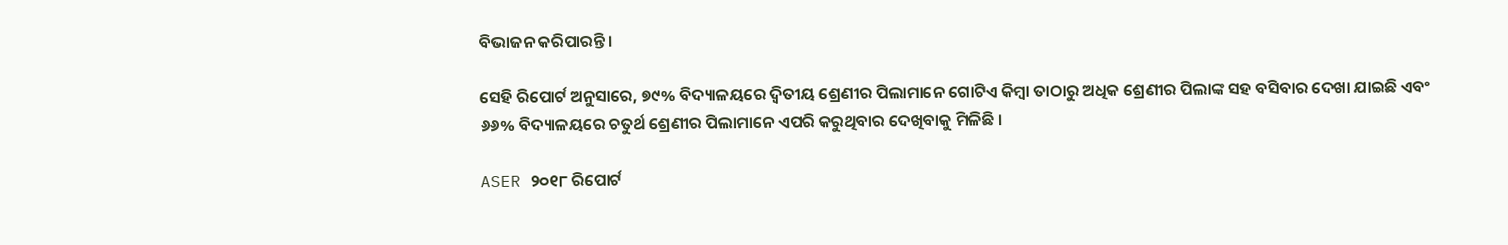ବିଭାଜନ କରିପାରନ୍ତି ।

ସେହି ରିପୋର୍ଟ ଅନୁସାରେ, ୭୯% ବିଦ୍ୟାଳୟରେ ଦ୍ଵିତୀୟ ଶ୍ରେଣୀର ପିଲାମାନେ ଗୋଟିଏ କିମ୍ବା ତାଠାରୁ ଅଧିକ ଶ୍ରେଣୀର ପିଲାଙ୍କ ସହ ବସିବାର ଦେଖା ଯାଇଛି ଏବଂ ୬୬% ବିଦ୍ୟାଳୟରେ ଚତୁର୍ଥ ଶ୍ରେଣୀର ପିଲାମାନେ ଏପରି କରୁଥିବାର ଦେଖିବାକୁ ମିଳିଛି ।

ASER ୨୦୧୮ ରିପୋର୍ଟ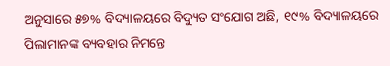ଅନୁସାରେ ୫୭% ବିଦ୍ୟାଳୟରେ ବିଦ୍ୟୁତ ସଂଯୋଗ ଅଛି, ୧୯% ବିଦ୍ୟାଳୟରେ ପିଲାମାନଙ୍କ ବ୍ୟବହାର ନିମନ୍ତେ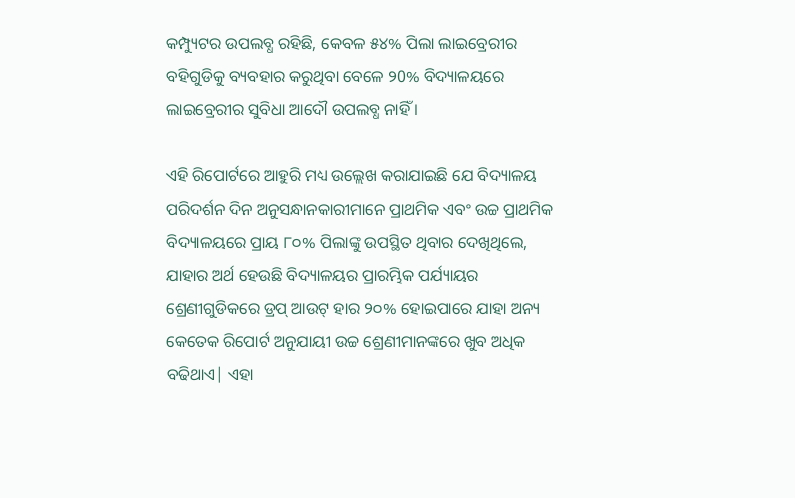କମ୍ପ୍ୟୁଟର ଉପଲବ୍ଧ ରହିଛି, କେବଳ ୫୪% ପିଲା ଲାଇବ୍ରେରୀର ବହିଗୁଡିକୁ ବ୍ୟବହାର କରୁଥିବା ବେଳେ ୨0% ବିଦ୍ୟାଳୟରେ ଲାଇବ୍ରେରୀର ସୁବିଧା ଆଦୌ ଉପଲବ୍ଧ ନାହିଁ ।

ଏହି ରିପୋର୍ଟରେ ଆହୁରି ମଧ୍ୟ ଉଲ୍ଲେଖ କରାଯାଇଛି ଯେ ବିଦ୍ୟାଳୟ ପରିଦର୍ଶନ ଦିନ ଅନୁସନ୍ଧାନକାରୀମାନେ ପ୍ରାଥମିକ ଏବଂ ଉଚ୍ଚ ପ୍ରାଥମିକ ବିଦ୍ୟାଳୟରେ ପ୍ରାୟ ୮୦% ପିଲାଙ୍କୁ ଉପସ୍ଥିତ ଥିବାର ଦେଖିଥିଲେ, ଯାହାର ଅର୍ଥ ହେଉଛି ବିଦ୍ୟାଳୟର ପ୍ରାରମ୍ଭିକ ପର୍ଯ୍ୟାୟର ଶ୍ରେଣୀଗୁଡିକରେ ଡ୍ରପ୍ ଆଉଟ୍ ହାର ୨୦% ହୋଇପାରେ ଯାହା ଅନ୍ୟ କେତେକ ରିପୋର୍ଟ ଅନୁଯାୟୀ ଉଚ୍ଚ ଶ୍ରେଣୀମାନଙ୍କରେ ଖୁବ ଅଧିକ ବଢିଥାଏ| ଏହା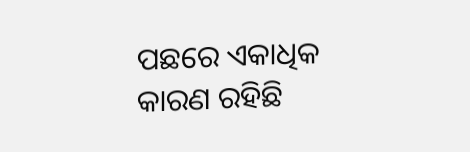ପଛରେ ଏକାଧିକ କାରଣ ରହିଛି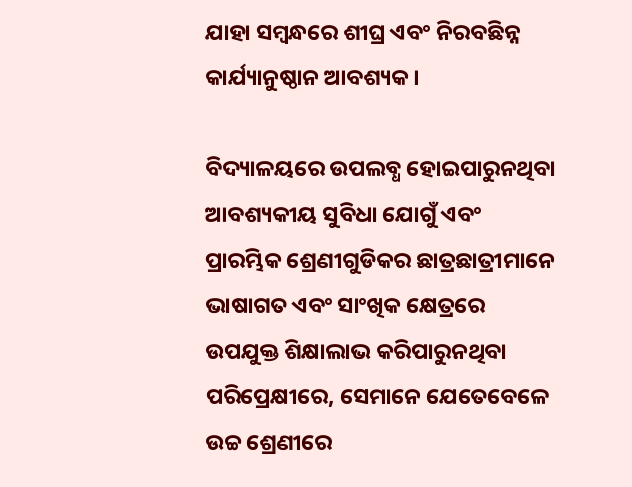ଯାହା ସମ୍ବନ୍ଧରେ ଶୀଘ୍ର ଏବଂ ନିରବଛିନ୍ନ କାର୍ଯ୍ୟାନୁଷ୍ଠାନ ଆବଶ୍ୟକ ।

ବିଦ୍ୟାଳୟରେ ଉପଲବ୍ଧ ହୋଇପାରୁନଥିବା ଆବଶ୍ୟକୀୟ ସୁବିଧା ଯୋଗୁଁ ଏବଂ ପ୍ରାରମ୍ଭିକ ଶ୍ରେଣୀଗୁଡିକର ଛାତ୍ରଛାତ୍ରୀମାନେ ଭାଷାଗତ ଏବଂ ସାଂଖିକ କ୍ଷେତ୍ରରେ ଉପଯୁକ୍ତ ଶିକ୍ଷାଲାଭ କରିପାରୁନଥିବା ପରିପ୍ରେକ୍ଷୀରେ, ସେମାନେ ଯେତେବେଳେ ଉଚ୍ଚ ଶ୍ରେଣୀରେ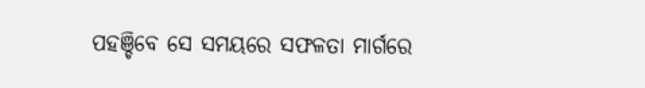ପହଞ୍ଚିବେ ସେ ସମୟରେ ସଫଳତା ମାର୍ଗରେ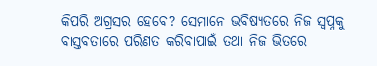କିପରି ଅଗ୍ରସର ହେବେ? ସେମାନେ ଭବିଷ୍ୟତରେ ନିଜ ସ୍ୱପ୍ନକୁ ବାସ୍ତବତାରେ ପରିଣତ କରିବାପାଇଁ ତଥା ନିଜ ଭିତରେ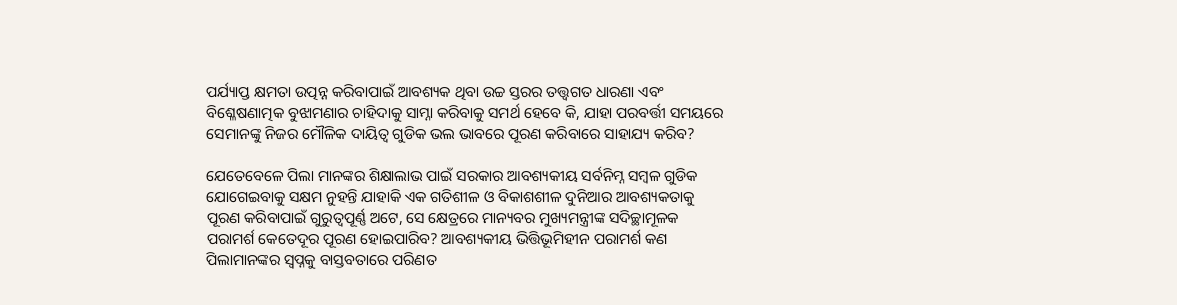ପର୍ଯ୍ୟାପ୍ତ କ୍ଷମତା ଉତ୍ପନ୍ନ କରିବାପାଇଁ ଆବଶ୍ୟକ ଥିବା ଉଚ୍ଚ ସ୍ତରର ତତ୍ତ୍ୱଗତ ଧାରଣା ଏବଂ ବିଶ୍ଳେଷଣାତ୍ମକ ବୁଝାମଣାର ଚାହିଦାକୁ ସାମ୍ନା କରିବାକୁ ସମର୍ଥ ହେବେ କି, ଯାହା ପରବର୍ତ୍ତୀ ସମୟରେ ସେମାନଙ୍କୁ ନିଜର ମୌଳିକ ଦାୟିତ୍ୱ ଗୁଡିକ ଭଲ ଭାବରେ ପୂରଣ କରିବାରେ ସାହାଯ୍ୟ କରିବ?

ଯେତେବେଳେ ପିଲା ମାନଙ୍କର ଶିକ୍ଷାଲାଭ ପାଇଁ ସରକାର ଆବଶ୍ୟକୀୟ ସର୍ବନିମ୍ନ ସମ୍ବଳ ଗୁଡିକ ଯୋଗେଇବାକୁ ସକ୍ଷମ ନୁହନ୍ତି ଯାହାକି ଏକ ଗତିଶୀଳ ଓ ବିକାଶଶୀଳ ଦୁନିଆର ଆବଶ୍ୟକତାକୁ ପୂରଣ କରିବାପାଇଁ ଗୁରୁତ୍ୱପୂର୍ଣ୍ଣ ଅଟେ, ସେ କ୍ଷେତ୍ରରେ ମାନ୍ୟବର ମୁଖ୍ୟମନ୍ତ୍ରୀଙ୍କ ସଦିଚ୍ଛାମୂଳକ ପରାମର୍ଶ କେତେଦୂର ପୂରଣ ହୋଇପାରିବ? ଆବଶ୍ୟକୀୟ ଭିତ୍ତିଭୂମିହୀନ ପରାମର୍ଶ କଣ ପିଲାମାନଙ୍କର ସ୍ବପ୍ନକୁ ବାସ୍ତବତାରେ ପରିଣତ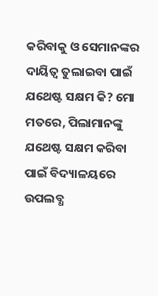କରିବାକୁ ଓ ସେମାନଙ୍କର ଦାୟିତ୍ୱ ତୁଲାଇବା ପାଇଁ ଯଥେଷ୍ଟ ସକ୍ଷମ କି? ମୋ ମତରେ, ପିଲାମାନଙ୍କୁ ଯଥେଷ୍ଟ ସକ୍ଷମ କରିବା ପାଇଁ ବିଦ୍ୟାଳୟରେ ଉପଲବ୍ଧ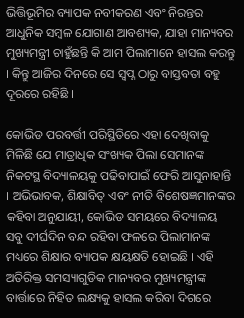ଭିତ୍ତିଭୂମିର ବ୍ୟାପକ ନବୀକରଣ ଏବଂ ନିରନ୍ତର ଆଧୁନିକ ସମ୍ବଳ ଯୋଗାଣ ଆବଶ୍ୟକ, ଯାହା ମାନ୍ୟବର ମୁଖ୍ୟମନ୍ତ୍ରୀ ଚାହୁଁଛନ୍ତି କି ଆମ ପିଲାମାନେ ହାସଲ କରନ୍ତୁ । କିନ୍ତୁ ଆଜିର ଦିନରେ ସେ ସ୍ବପ୍ନ ଠାରୁ ବାସ୍ତବତା ବହୁ ଦୂରରେ ରହିଛି ।

କୋଭିଡ ପରବର୍ତ୍ତୀ ପରିସ୍ଥିତିରେ ଏହା ଦେଖିବାକୁ ମିଳିଛି ଯେ ମାତ୍ରାଧିକ ସଂଖ୍ୟକ ପିଲା ସେମାନଙ୍କ ନିକଟସ୍ଥ ବିଦ୍ୟାଳୟକୁ ପଢିବାପାଇଁ ଫେରି ଆସୁନାହାନ୍ତି । ଅଭିଭାବକ, ଶିକ୍ଷାବିତ୍ ଏବଂ ନୀତି ବିଶେଷଜ୍ଞମାନଙ୍କର କହିବା ଅନୁଯାୟୀ, କୋଭିଡ ସମୟରେ ବିଦ୍ୟାଳୟ ସବୁ ଦୀର୍ଘଦିନ ବନ୍ଦ ରହିବା ଫଳରେ ପିଲାମାନଙ୍କ ମଧ୍ୟରେ ଶିକ୍ଷାର ବ୍ୟାପକ କ୍ଷୟକ୍ଷତି ହୋଇଛି । ଏହି ଅତିରିକ୍ତ ସମସ୍ୟାଗୁଡିକ ମାନ୍ୟବର ମୁଖ୍ୟମନ୍ତ୍ରୀଙ୍କ ବାର୍ତ୍ତାରେ ନିହିତ ଲକ୍ଷ୍ୟକୁ ହାସଲ କରିବା ଦିଗରେ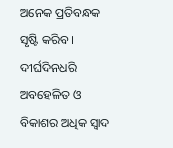ଅନେକ ପ୍ରତିବନ୍ଧକ ସୃଷ୍ଟି କରିବ । ଦୀର୍ଘଦିନଧରି ଅବହେଳିତ ଓ ବିକାଶର ଅଧିକ ସ୍ୱାଦ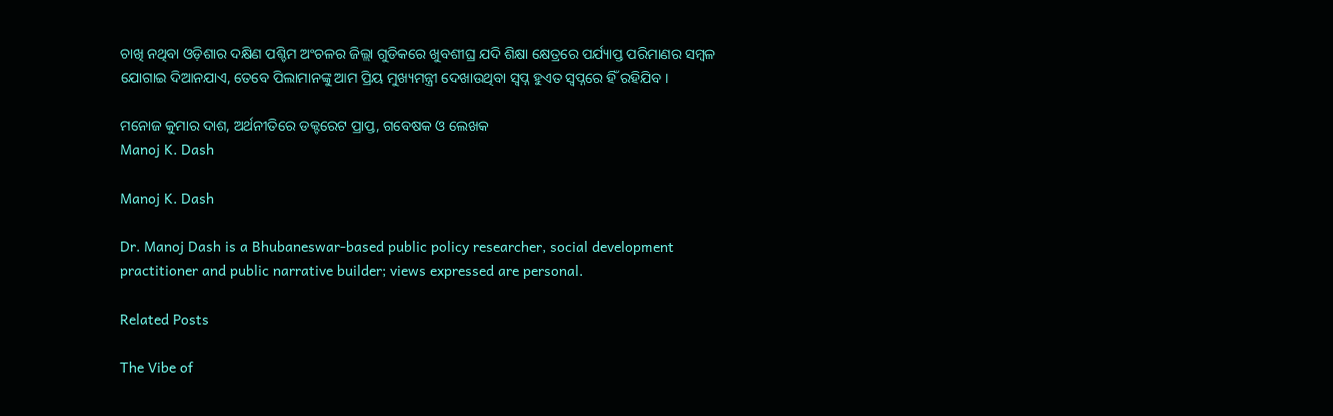ଚାଖି ନଥିବା ଓଡ଼ିଶାର ଦକ୍ଷିଣ ପଶ୍ଚିମ ଅଂଚଳର ଜିଲ୍ଲା ଗୁଡିକରେ ଖୁବଶୀଘ୍ର ଯଦି ଶିକ୍ଷା କ୍ଷେତ୍ରରେ ପର୍ଯ୍ୟାପ୍ତ ପରିମାଣର ସମ୍ବଳ ଯୋଗାଇ ଦିଆନଯାଏ, ତେବେ ପିଲାମାନଙ୍କୁ ଆମ ପ୍ରିୟ ମୁଖ୍ୟମନ୍ତ୍ରୀ ଦେଖାଉଥିବା ସ୍ବପ୍ନ ହୁଏତ ସ୍ୱପ୍ନରେ ହିଁ ରହିଯିବ ।

ମନୋଜ କୁମାର ଦାଶ, ଅର୍ଥନୀତିରେ ଡକ୍ଟରେଟ ପ୍ରାପ୍ତ, ଗବେଷକ ଓ ଲେଖକ
Manoj K. Dash

Manoj K. Dash

Dr. Manoj Dash is a Bhubaneswar-based public policy researcher, social development practitioner and public narrative builder; views expressed are personal.

Related Posts

The Vibe of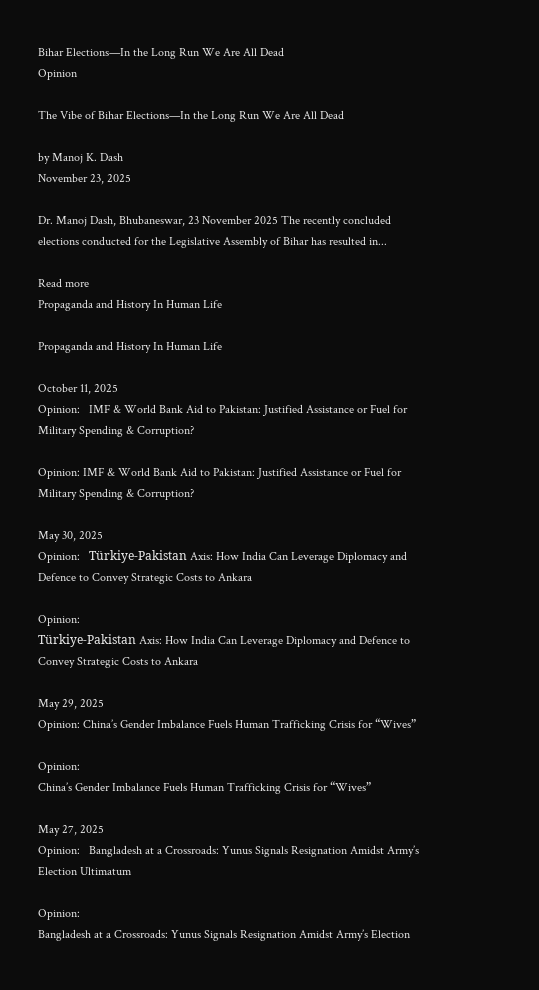Bihar Elections—In the Long Run We Are All Dead
Opinion

The Vibe of Bihar Elections—In the Long Run We Are All Dead

by Manoj K. Dash
November 23, 2025

Dr. Manoj Dash, Bhubaneswar, 23 November 2025 The recently concluded elections conducted for the Legislative Assembly of Bihar has resulted in...

Read more
Propaganda and History In Human Life

Propaganda and History In Human Life

October 11, 2025
Opinion:   IMF & World Bank Aid to Pakistan: Justified Assistance or Fuel for Military Spending & Corruption?

Opinion: IMF & World Bank Aid to Pakistan: Justified Assistance or Fuel for Military Spending & Corruption?

May 30, 2025
Opinion:   Türkiye-Pakistan Axis: How India Can Leverage Diplomacy and Defence to Convey Strategic Costs to Ankara

Opinion:
Türkiye-Pakistan Axis: How India Can Leverage Diplomacy and Defence to Convey Strategic Costs to Ankara

May 29, 2025
Opinion: China’s Gender Imbalance Fuels Human Trafficking Crisis for “Wives”

Opinion:
China’s Gender Imbalance Fuels Human Trafficking Crisis for “Wives”

May 27, 2025
Opinion:   Bangladesh at a Crossroads: Yunus Signals Resignation Amidst Army’s Election Ultimatum

Opinion:
Bangladesh at a Crossroads: Yunus Signals Resignation Amidst Army’s Election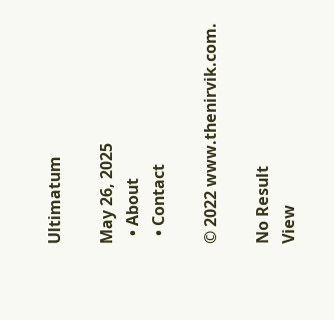Ultimatum

May 26, 2025
  • About
  • Contact

© 2022 www.thenirvik.com.

No Result
View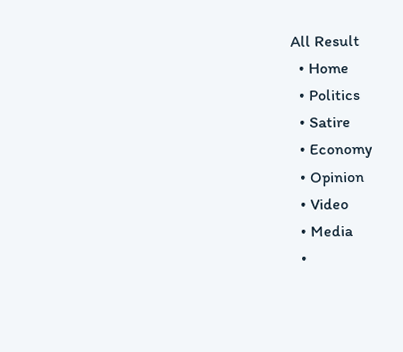All Result
  • Home
  • Politics
  • Satire
  • Economy
  • Opinion
  • Video
  • Media
  •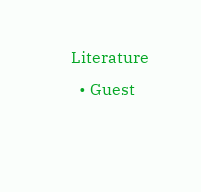Literature
  • Guest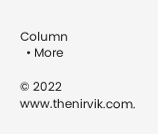Column
  • More

© 2022 www.thenirvik.com.